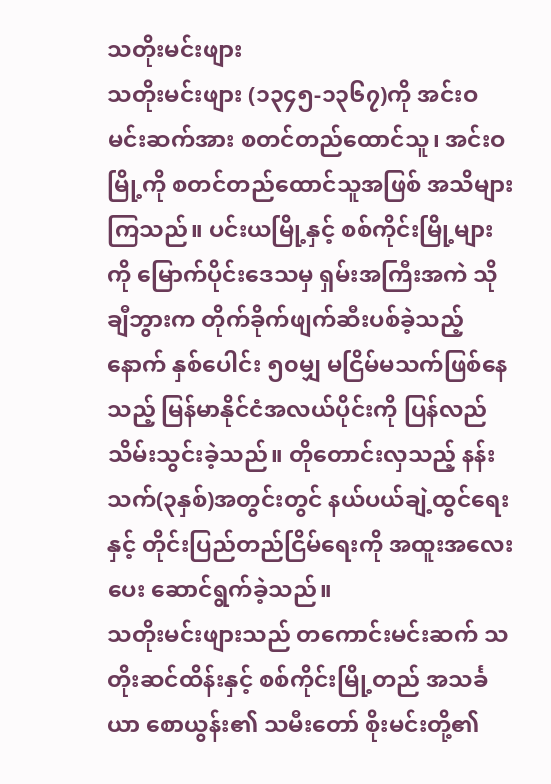သတိုးမင်းဖျား
သတိုးမင်းဖျား (၁၃၄၅-၁၃၆၇)ကို အင်းဝမင်းဆက်အား စတင်တည်ထောင်သူ၊ အင်းဝမြို့ကို စတင်တည်ထောင်သူအဖြစ် အသိများကြသည်။ ပင်းယမြို့နှင့် စစ်ကိုင်းမြို့များကို မြောက်ပိုင်းဒေသမှ ရှမ်းအကြီးအကဲ သိုချီဘွားက တိုက်ခိုက်ဖျက်ဆီးပစ်ခဲ့သည့်နောက် နှစ်ပေါင်း ၅၀မျှ မငြိမ်မသက်ဖြစ်နေသည့် မြန်မာနိုင်ငံအလယ်ပိုင်းကို ပြန်လည်သိမ်းသွင်းခဲ့သည်။ တိုတောင်းလှသည့် နန်းသက်(၃နှစ်)အတွင်းတွင် နယ်ပယ်ချဲ့ထွင်ရေးနှင့် တိုင်းပြည်တည်ငြိမ်ရေးကို အထူးအလေးပေး ဆောင်ရွက်ခဲ့သည်။
သတိုးမင်းဖျားသည် တကောင်းမင်းဆက် သတိုးဆင်ထိန်းနှင့် စစ်ကိုင်းမြို့တည် အသင်္ခယာ စောယွန်း၏ သမီးတော် စိုးမင်းတို့၏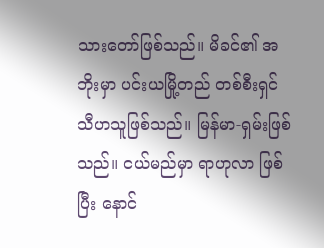သားတော်ဖြစ်သည်။ မိခင်၏ အဘိုးမှာ ပင်းယမြို့တည် တစ်စီးရှင်သီဟသူဖြစ်သည်။ မြန်မာ-ရှမ်းဖြစ်သည်။ ငယ်မည်မှာ ရာဟုလာ ဖြစ်ပြီး နောင်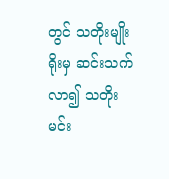တွင် သတိုးမျိုးရိုးမှ ဆင်းသက်လာ၍ သတိုးမင်း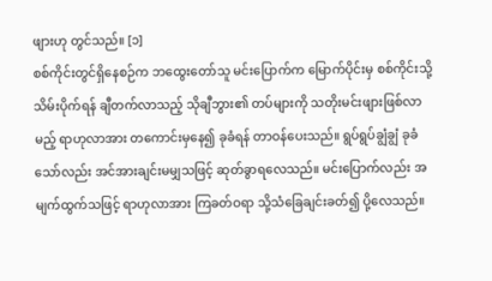ဖျားဟု တွင်သည်။ [၁]
စစ်ကိုင်းတွင်ရှိနေစဉ်က ဘထွေးတော်သူ မင်းပြောက်က မြောက်ပိုင်းမှ စစ်ကိုင်းသို့ သိမ်းပိုက်ရန် ချီတက်လာသည့် သိုချီဘွား၏ တပ်များကို သတိုးမင်းဖျားဖြစ်လာမည့် ရာဟုလာအား တကောင်းမှနေ၍ ခုခံရန် တာဝန်ပေးသည်။ ရွပ်ရွပ်ချွံချွံ ခုခံသော်လည်း အင်အားချင်းမမျှသဖြင့် ဆုတ်ခွာရလေသည်။ မင်းပြောက်လည်း အမျက်ထွက်သဖြင့် ရာဟုလာအား ကြခတ်ဝရာ သို့သံခြေချင်းခတ်၍ ပို့လေသည်။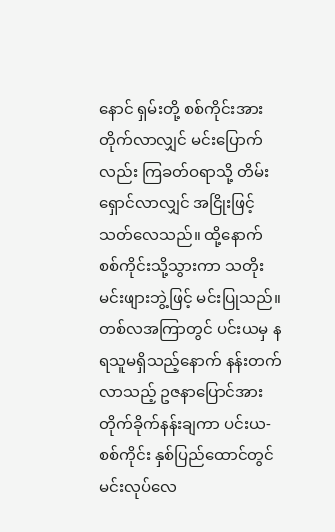နောင် ရှမ်းတို့ စစ်ကိုင်းအားတိုက်လာလျှင် မင်းပြောက်လည်း ကြခတ်ဝရာသို့ တိမ်းရှောင်လာလျှင် အငြိုးဖြင့် သတ်လေသည်။ ထို့နောက် စစ်ကိုင်းသို့သွားကာ သတိုးမင်းဖျားဘွဲ့ဖြင့် မင်းပြုသည်။ တစ်လအကြာတွင် ပင်းယမှ နရသူမရှိသည့်နောက် နန်းတက်လာသည့် ဥဇနာပြောင်အား တိုက်ခိုက်နန်းချကာ ပင်းယ-စစ်ကိုင်း နှစ်ပြည်ထောင်တွင် မင်းလုပ်လေ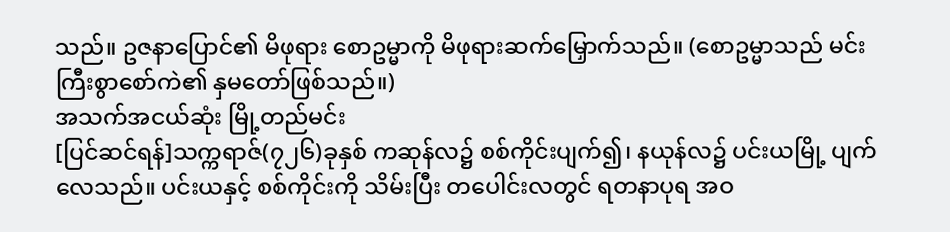သည်။ ဥဇနာပြောင်၏ မိဖုရား စောဥမ္မာကို မိဖုရားဆက်မြှောက်သည်။ (စောဥမ္မာသည် မင်းကြီးစွာစော်ကဲ၏ နှမတော်ဖြစ်သည်။)
အသက်အငယ်ဆုံး မြို့တည်မင်း
[ပြင်ဆင်ရန်]သက္ကရာဇ်(၇၂၆)ခုနှစ် ကဆုန်လ၌ စစ်ကိုင်းပျက်၍၊ နယုန်လ၌ ပင်းယမြို့ ပျက်လေသည်။ ပင်းယနှင့် စစ်ကိုင်းကို သိမ်းပြီး တပေါင်းလတွင် ရတနာပုရ အဝ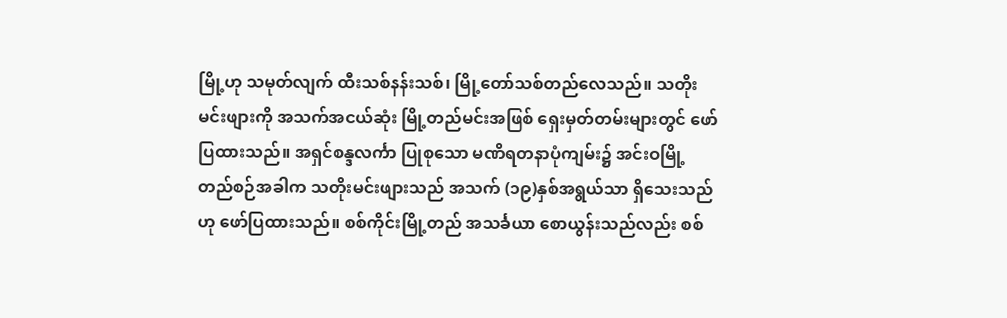မြို့ဟု သမုတ်လျက် ထီးသစ်နန်းသစ်၊ မြို့တော်သစ်တည်လေသည်။ သတိုးမင်းဖျားကို အသက်အငယ်ဆုံး မြို့တည်မင်းအဖြစ် ရှေးမှတ်တမ်းများတွင် ဖော်ပြထားသည်။ အရှင်စန္ဒလင်္ကာ ပြုစုသော မဏိရတနာပုံကျမ်း၌ အင်းဝမြို့တည်စဉ်အခါက သတိုးမင်းဖျားသည် အသက် (၁၉)နှစ်အရွယ်သာ ရှိသေးသည်ဟု ဖော်ပြထားသည်။ စစ်ကိုင်းမြို့တည် အသင်္ခယာ စောယွန်းသည်လည်း စစ်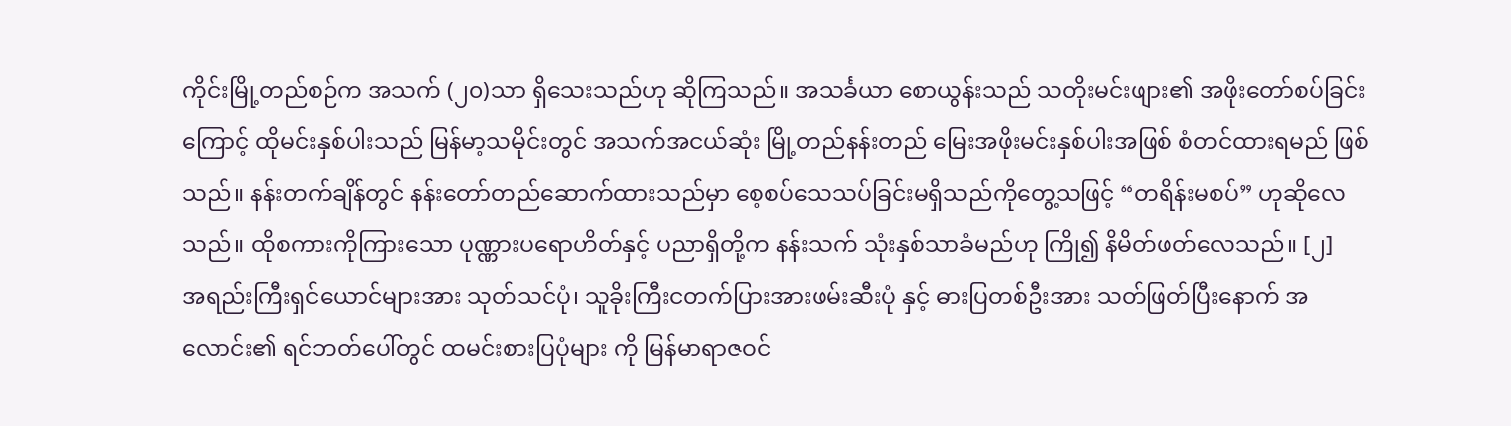ကိုင်းမြို့တည်စဉ်က အသက် (၂၀)သာ ရှိသေးသည်ဟု ဆိုကြသည်။ အသင်္ခယာ စောယွန်းသည် သတိုးမင်းဖျား၏ အဖိုးတော်စပ်ခြင်းကြောင့် ထိုမင်းနှစ်ပါးသည် မြန်မာ့သမိုင်းတွင် အသက်အငယ်ဆုံး မြို့တည်နန်းတည် မြေးအဖိုးမင်းနှစ်ပါးအဖြစ် စံတင်ထားရမည် ဖြစ်သည်။ နန်းတက်ချိန်တွင် နန်းတော်တည်ဆောက်ထားသည်မှာ စေ့စပ်သေသပ်ခြင်းမရှိသည်ကိုတွေ့သဖြင့် “တရိန်းမစပ်” ဟုဆိုလေသည်။ ထိုစကားကိုကြားသော ပုဏ္ဏားပရောဟိတ်နှင့် ပညာရှိတို့က နန်းသက် သုံးနှစ်သာခံမည်ဟု ကြို၍ နိမိတ်ဖတ်လေသည်။ [၂]
အရည်းကြီးရှင်ယောင်များအား သုတ်သင်ပုံ၊ သူခိုးကြီးငတက်ပြားအားဖမ်းဆီးပုံ နှင့် ဓားပြတစ်ဦးအား သတ်ဖြတ်ပြီးနောက် အလောင်း၏ ရင်ဘတ်ပေါ်တွင် ထမင်းစားပြပုံများ ကို မြန်မာရာဇဝင်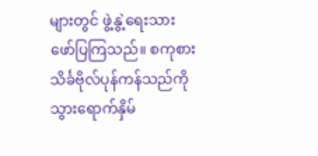များတွင် ဖွဲ့နွဲ့ရေးသားဖော်ပြကြသည်။ စကုစား သိင်္ခဗိုလ်ပုန်ကန်သည်ကို သွားရောက်နှိမ်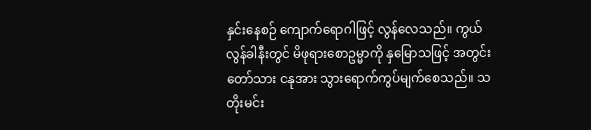နှင်းနေစဉ် ကျောက်ရောဂါဖြင့် လွန်လေသည်။ ကွယ်လွန်ခါနီးတွင် မိဖုရားစောဥမ္မာကို နှမြောသဖြင့် အတွင်းတော်သား ငနုအား သွားရောက်ကွပ်မျက်စေသည်။ သတိုးမင်း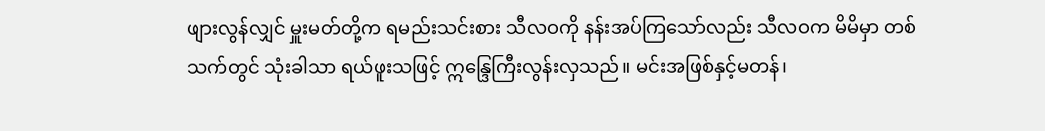ဖျားလွန်လျှင် မှူးမတ်တို့က ရမည်းသင်းစား သီလဝကို နန်းအပ်ကြသော်လည်း သီလဝက မိမိမှာ တစ်သက်တွင် သုံးခါသာ ရယ်ဖူးသဖြင့် ဣန္ဒြေကြီးလွန်းလှသည်။ မင်းအဖြစ်နှင့်မတန်၊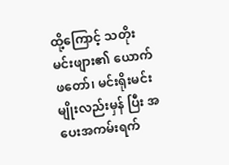ထို့ကြောင့် သတိုးမင်းဖျား၏ ယောက်ဖတော်၊ မင်းရိုးမင်းမျိုးလည်းမှန် ပြီး အပေးအကမ်းရက်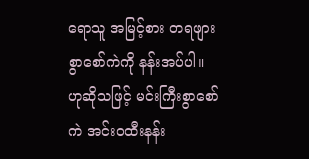ရောသူ အမြင့်စား တရဖျား စွာစော်ကဲကို နန်းအပ်ပါ။ ဟုဆိုသဖြင့် မင်းကြီးစွာစော်ကဲ အင်းဝထီးနန်း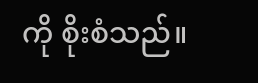ကို စိုးစံသည်။